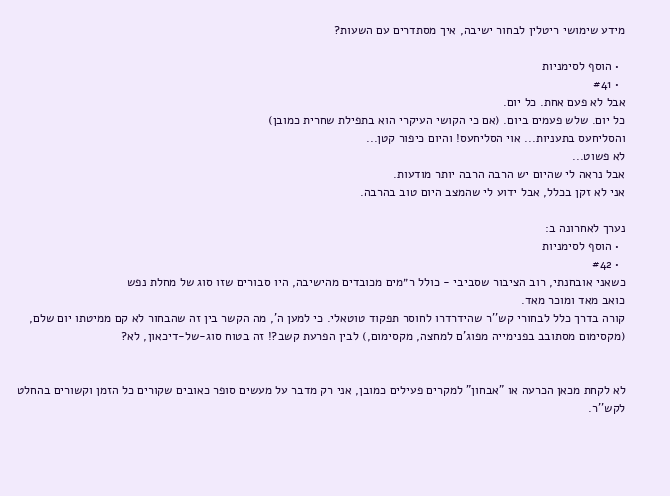מידע שימושי ריטלין לבחור ישיבה, איך מסתדרים עם השעות?

  • הוסף לסימניות
  • #41
אבל לא פעם אחת. כל יום.
כל יום. שלש פעמים ביום. (אם כי הקושי העיקרי הוא בתפילת שחרית כמובן)
והסליחעס בתעניות... אוי הסליחעס! והיום כיפור קטן...
לא פשוט...
אבל נראה לי שהיום יש הרבה הרבה יותר מודעות.
אני לא זקן בכלל, אבל ידוע לי שהמצב היום טוב בהרבה.

נערך לאחרונה ב:
  • הוסף לסימניות
  • #42
כשאני אובחנתי, רוב הציבור שסביבי - כולל ר״מים מכובדים מהישיבה, היו סבורים שזו סוג של מחלת נפש
כואב מאד ומוכר מאד.
קורה בדרך כלל לבחורי קש''ר שהידרדרו לחוסר תפקוד טוטאלי. כי למען ה', מה הקשר בין זה שהבחור לא קם ממיטתו יום שלם, (מקסימום מסתובב בפנימייה מפוג'ם למחצה, מקסימום,) לבין הפרעת קשב?! זה בטוח סוג-של-דיכאון, לא?


לא לקחת מכאן הכרעה או "אבחון" למקרים פעילים כמובן, אני רק מדבר על מעשים סופר כאובים שקורים כל הזמן וקשורים בהחלט לקש''ר.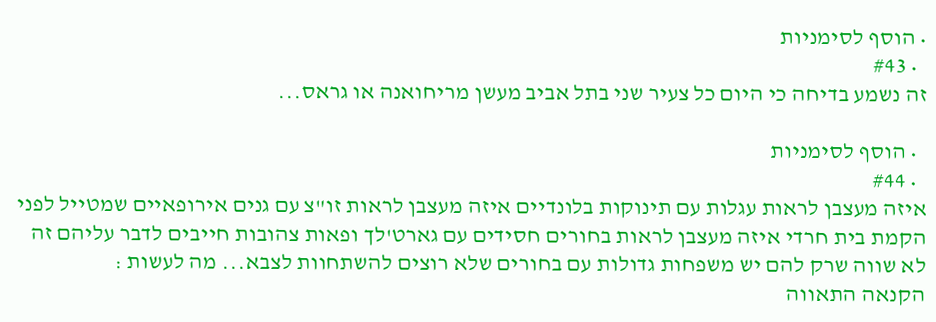• הוסף לסימניות
  • #43
זה נשמע בדיחה כי היום כל צעיר שני בתל אביב מעשן מריחואנה או גראס...

  • הוסף לסימניות
  • #44
איזה מעצבן לראות עגלות עם תינוקות בלונדיים איזה מעצבן לראות זו"צ עם גנים אירופאיים שמטייל לפני הקמת בית חרדי איזה מעצבן לראות בחורים חסידים עם גארט'לך ופאות צהובות חייבים לדבר עליהם זה לא שווה שרק להם יש משפחות גדולות עם בחורים שלא רוצים להשתחוות לצבא... מה לעשות :
הקנאה התאווה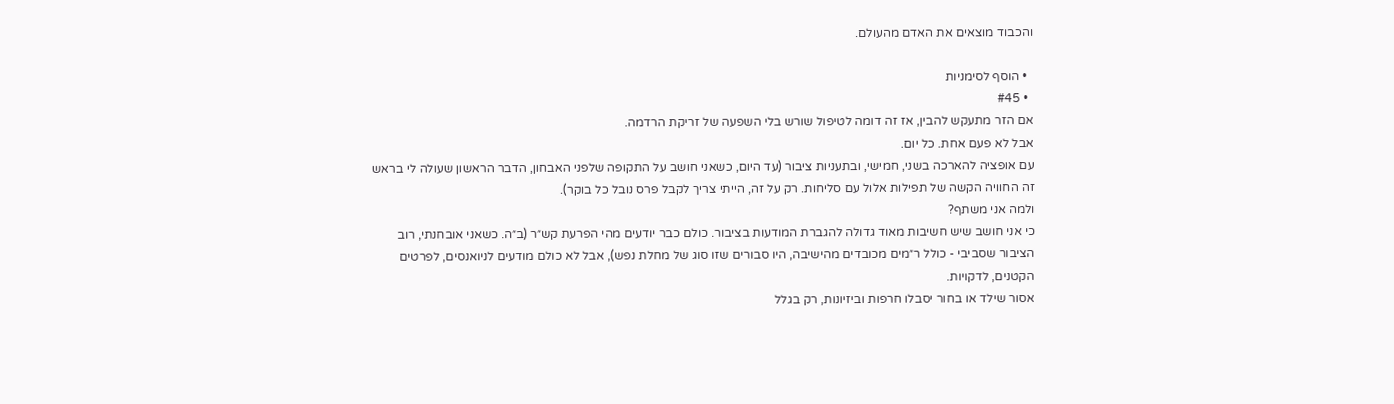והכבוד מוצאים את האדם מהעולם.

  • הוסף לסימניות
  • #45
אם הזר מתעקש להבין, אז זה דומה לטיפול שורש בלי השפעה של זריקת הרדמה.
אבל לא פעם אחת. כל יום.
עם אופציה להארכה בשני, חמישי, ובתעניות ציבור (עד היום, כשאני חושב על התקופה שלפני האבחון, הדבר הראשון שעולה לי בראש זה החוויה הקשה של תפילות אלול עם סליחות. רק על זה, הייתי צריך לקבל פרס נובל כל בוקר).
ולמה אני משתף?
כי אני חושב שיש חשיבות מאוד גדולה להגברת המודעות בציבור. כולם כבר יודעים מהי הפרעת קש״ר (ב״ה. כשאני אובחנתי, רוב הציבור שסביבי - כולל ר״מים מכובדים מהישיבה, היו סבורים שזו סוג של מחלת נפש), אבל לא כולם מודעים לניואנסים, לפרטים הקטנים, לדקויות.
אסור שילד או בחור יסבלו חרפות וביזיונות, רק בגלל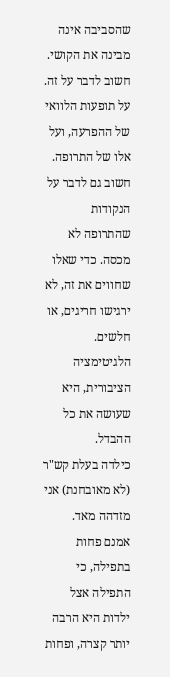שהסביבה אינה מבינה את הקושי. חשוב לדבר על זה. על תופעות הלוואי של ההפרעה, ועל אלו של התרופה. חשוב גם לדבר על הנקודות שהתרופה לא מכסה. כדי שאלו שחווים את זה, לא ירגישו חריגים, או חלשים. הלגיטימציה הציבורית, היא שעושה את כל ההבדל.
כילדה בעלת קש"ר (לא מאובחנת) אני מזדהה מאד.
אמנם פחות בתפילה, כי התפילה אצל ילדות היא הרבה יותר קצרה, ופחות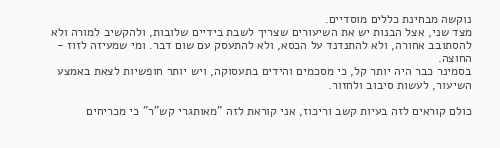נוקשה מבחינת כללים מוסדיים.
מצד שני, אצל הבנות יש את השיעורים שצריך לשבת בידיים שלובות, ולהקשיב למורה ולא להסתובב אחורה, ולא להתנדנד על הכסא, ולא להתעסק עם שום דבר. ומי שמעיזה לזוז - החוצה.
בסמינר כבר היה יותר קל, כי מסכמים והידים בתעסוקה, ויש יותר חופשיות לצאת באמצע השיעור, לעשות סיבוב ולחזור.

כולם קוראים לזה בעיות קשב וריכוז, אני קוראת לזה "מאותגרי קש"ר" כי מכריחים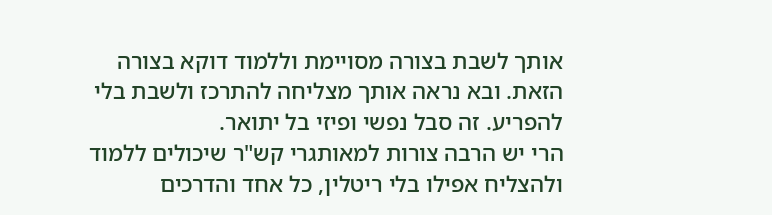אותך לשבת בצורה מסויימת וללמוד דוקא בצורה הזאת. ובא נראה אותך מצליחה להתרכז ולשבת בלי להפריע. זה סבל נפשי ופיזי בל יתואר.
הרי יש הרבה צורות למאותגרי קש"ר שיכולים ללמוד ולהצליח אפילו בלי ריטלין, כל אחד והדרכים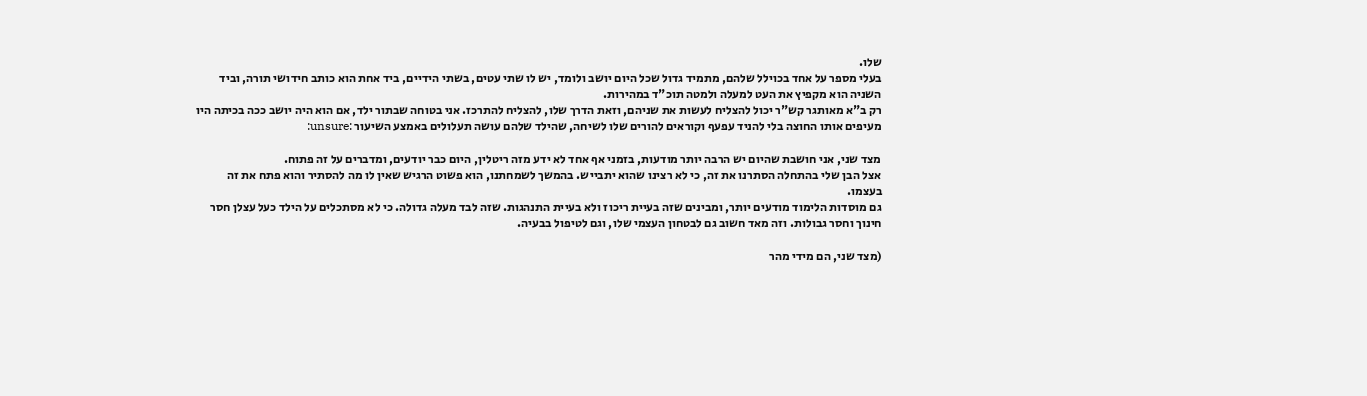שלו.
בעלי מספר על אחד בכוילל שלהם, מתמיד גדול שכל היום יושב ולומד, יש לו שתי עטים, בשתי הידיים, ביד אחת הוא כותב חידושי תורה, וביד השניה הוא מקפיץ את העט למעלה ולמטה תוכ"ד במהירות.
רק ב"א מאותגר קש"ר יכול להצליח לעשות את שניהם, וזאת הדרך שלו, להצליח להתרכז. אני בטוחה שבתור ילד, אם הוא היה יושב ככה בכיתה היו מעיפים אותו החוצה בלי להניד עפעף וקוראים להורים שלו לשיחה, שהילד שלהם עושה תעלולים באמצע השיעור :unsure:

מצד שני, אני חושבת שהיום יש הרבה יותר מודעות, בזמני אף אחד לא ידע מזה ריטלין, היום כבר יודעים, ומדברים על זה פתוח.
אצל הבן שלי בהתחלה הסתרנו את זה, כי לא רצינו שהוא יתבייש. בהמשך לשמחתנו, הוא פשוט הרגיש שאין לו מה להסתיר והוא פתח את זה בעצמו.
גם מוסדות הלימוד מודעים יותר, ומבינים שזה בעיית ריכוז ולא בעיית התנהגות. שזה לבד מעלה גדולה. כי לא מסתכלים על הילד כעל עצלן חסר חינוך וחסר גבולות. וזה מאד חשוב גם לבטחון העצמי שלו, וגם לטיפול בבעיה.

(מצד שני, הם מידי מהר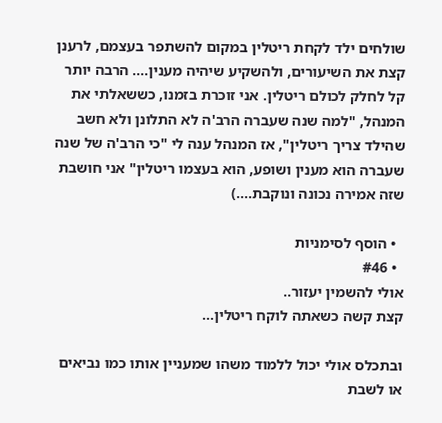שולחים ילד לקחת ריטלין במקום להשתפר בעצמם, לרענן קצת את השיעורים, ולהשקיע שיהיה מענין.... הרבה יותר קל לחלק לכולם ריטלין. אני זוכרת בזמנו, כששאלתי את המנהל, "למה שנה שעברה הרב'ה לא התלונן ולא חשב שהילד צריך ריטלין", אז המנהל ענה לי "כי הרב'ה של שנה שעברה הוא מענין ושופע, הוא בעצמו ריטלין" אני חושבת שזה אמירה נכונה ונוקבת....)

  • הוסף לסימניות
  • #46
אולי להשמין יעזור..
קצת קשה כשאתה לוקח ריטלין...

ובתכלס אולי יכול ללמוד משהו שמעניין אותו כמו נביאים או לשבת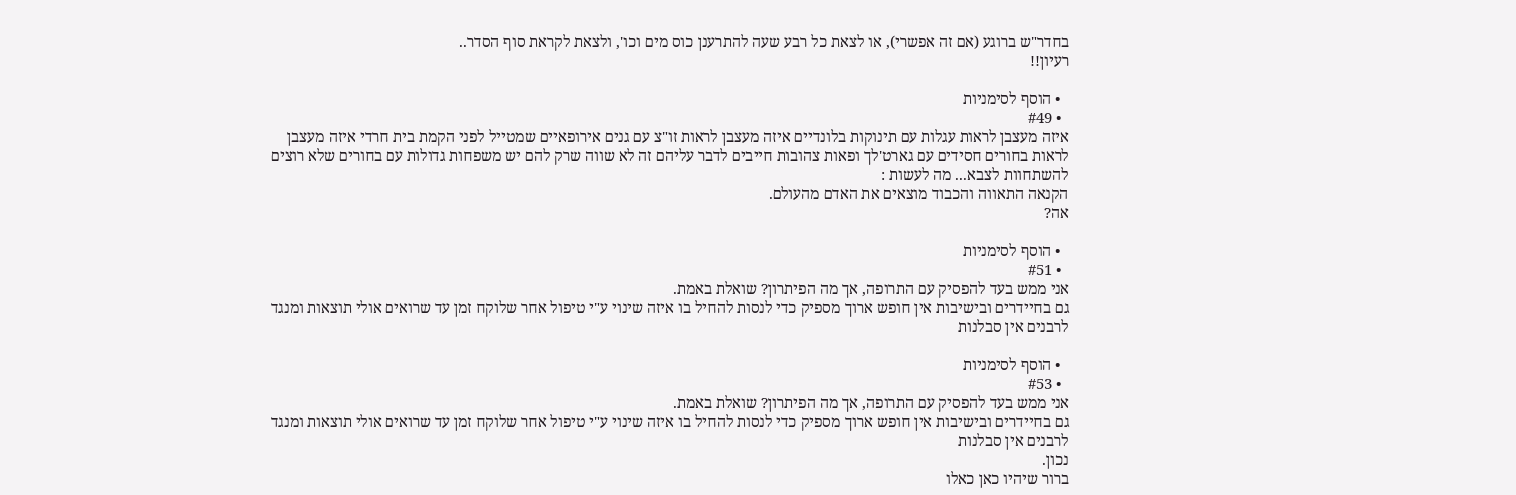בחדר"ש ברוגע (אם זה אפשרי), או לצאת כל רבע שעה להתרענן כוס מים וכו', ולצאת לקראת סוף הסדר..
רעיון!!

  • הוסף לסימניות
  • #49
איזה מעצבן לראות עגלות עם תינוקות בלונדיים איזה מעצבן לראות זו"צ עם גנים אירופאיים שמטייל לפני הקמת בית חרדי איזה מעצבן לראות בחורים חסידים עם גארט'לך ופאות צהובות חייבים לדבר עליהם זה לא שווה שרק להם יש משפחות גדולות עם בחורים שלא רוצים להשתחוות לצבא... מה לעשות :
הקנאה התאווה והכבוד מוצאים את האדם מהעולם.
אה?

  • הוסף לסימניות
  • #51
אני ממש בעד להפסיק עם התרופה, אך מה הפיתרון? שואלת באמת.
גם בחיידרים ובישיבות אין חופש ארוך מספיק כדי לנסות להחיל בו איזה שינוי ע"י טיפול אחר שלוקח זמן עד שרואים אולי תוצאות ומנגד לרבנים אין סבלנות

  • הוסף לסימניות
  • #53
אני ממש בעד להפסיק עם התרופה, אך מה הפיתרון? שואלת באמת.
גם בחיידרים ובישיבות אין חופש ארוך מספיק כדי לנסות להחיל בו איזה שינוי ע"י טיפול אחר שלוקח זמן עד שרואים אולי תוצאות ומנגד לרבנים אין סבלנות
נכון.
ברור שיהיו כאן כאלו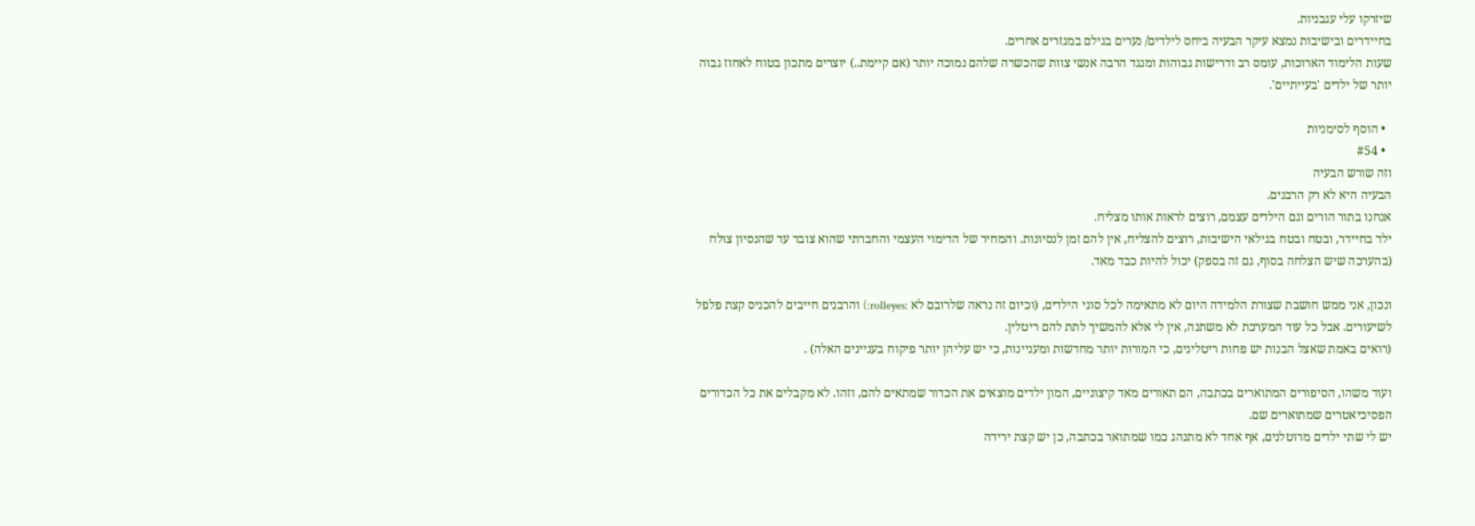שיזרקו עלי עגבניות.
בחיידרים ובישיבות נמצא עיקר הבעיה ביחס לילדים/ נערים בגילם במגזרים אחרים.
שעות הלימוד הארוכות, עומס רב ודרישות גבוהות ומנגד הרבה אנשי צוות שהכשרה שלהם נמוכה יותר (אם קיימת..) יוצרים מתכון בטוח לאחוז גבוה יותר של ילדים 'בעייתיים'.

  • הוסף לסימניות
  • #54
וזה שורש הבעיה
הבעיה היא לא רק הרבנים.
אנחנו בתור הורים וגם הילדים עצמם, רוצים לראות אותו מצליח.
ילד בחיידר, ובטח ובטח בגילאי הישיבות, רוצים להצליח, אין להם זמן לנסיונות. והמחיר של הדימוי העצמי והחברתי שהוא צובר עד שהנסיון צולח (בהערכה שיש הצלחה בסוף, גם זה בספק) יכול להיות כבד מאד.

ונכון, אני ממש חושבת שצורת הלמידה היום לא מתאימה לכל סוגי הילדים, (וכיום זה נראה שלרובם לא :rolleyes:) והרבנים חייבים להכניס קצת פלפל לשיעורים. אבל כל עוד המערכת לא משתנה, אין לי אלא להמשיך לתת להם ריטלין.
(רואים באמת שאצל הבנות יש פחות ריטלינים, כי המורות יותר מחדשות ומעניינות, כי יש עליהן יותר פיקוח בעניינים האלה) .

ועוד משהו, הסיפורים המתוארים בכתבה, הם תאורים מאד קיצוניים, המון ילדים מוצאים את הכדור שמתאים להם, וזהו. לא מקבלים את כל הכדורים הפסיכיאטרים שמתוארים שם.
יש לי שתי ילדים מרוטלנים, אף אחד לא מתנהג כמו שמתואר בכתבה, כן יש קצת ירידה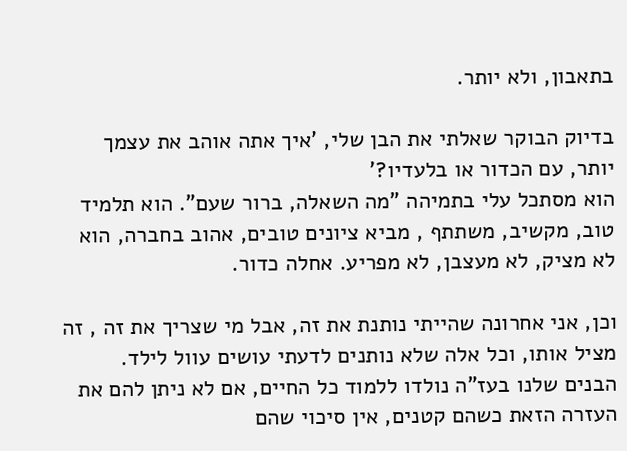בתאבון, ולא יותר.

בדיוק הבוקר שאלתי את הבן שלי, 'איך אתה אוהב את עצמך יותר, עם הכדור או בלעדיו?'
הוא מסתכל עלי בתמיהה "מה השאלה, ברור שעם". הוא תלמיד טוב, מקשיב, משתתף , מביא ציונים טובים, אהוב בחברה, הוא לא מציק, לא מעצבן, לא מפריע. אחלה כדור.

וכן, אני אחרונה שהייתי נותנת את זה, אבל מי שצריך את זה , זה מציל אותו, וכל אלה שלא נותנים לדעתי עושים עוול לילד.
הבנים שלנו בעז"ה נולדו ללמוד כל החיים, אם לא ניתן להם את העזרה הזאת כשהם קטנים, אין סיכוי שהם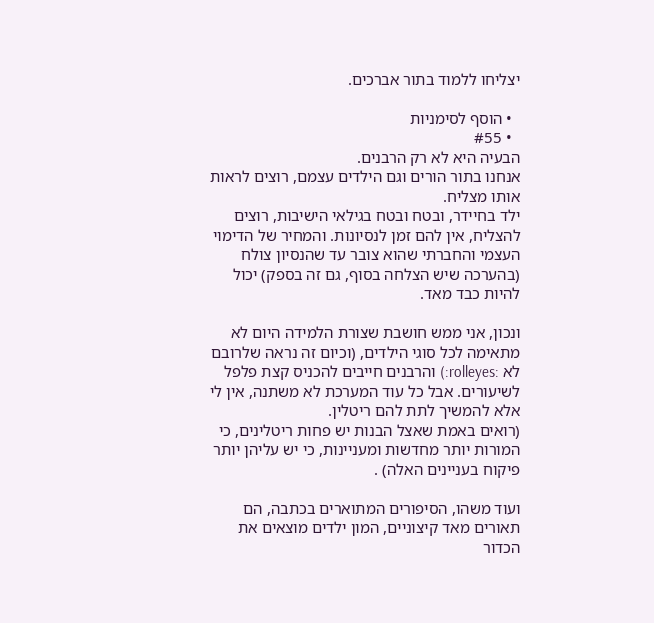יצליחו ללמוד בתור אברכים.

  • הוסף לסימניות
  • #55
הבעיה היא לא רק הרבנים.
אנחנו בתור הורים וגם הילדים עצמם, רוצים לראות אותו מצליח.
ילד בחיידר, ובטח ובטח בגילאי הישיבות, רוצים להצליח, אין להם זמן לנסיונות. והמחיר של הדימוי העצמי והחברתי שהוא צובר עד שהנסיון צולח (בהערכה שיש הצלחה בסוף, גם זה בספק) יכול להיות כבד מאד.

ונכון, אני ממש חושבת שצורת הלמידה היום לא מתאימה לכל סוגי הילדים, (וכיום זה נראה שלרובם לא :rolleyes:) והרבנים חייבים להכניס קצת פלפל לשיעורים. אבל כל עוד המערכת לא משתנה, אין לי אלא להמשיך לתת להם ריטלין.
(רואים באמת שאצל הבנות יש פחות ריטלינים, כי המורות יותר מחדשות ומעניינות, כי יש עליהן יותר פיקוח בעניינים האלה) .

ועוד משהו, הסיפורים המתוארים בכתבה, הם תאורים מאד קיצוניים, המון ילדים מוצאים את הכדור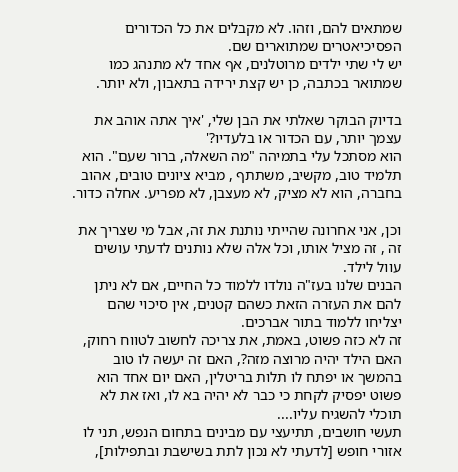שמתאים להם, וזהו. לא מקבלים את כל הכדורים הפסיכיאטרים שמתוארים שם.
יש לי שתי ילדים מרוטלנים, אף אחד לא מתנהג כמו שמתואר בכתבה, כן יש קצת ירידה בתאבון, ולא יותר.

בדיוק הבוקר שאלתי את הבן שלי, 'איך אתה אוהב את עצמך יותר, עם הכדור או בלעדיו?'
הוא מסתכל עלי בתמיהה "מה השאלה, ברור שעם". הוא תלמיד טוב, מקשיב, משתתף , מביא ציונים טובים, אהוב בחברה, הוא לא מציק, לא מעצבן, לא מפריע. אחלה כדור.

וכן, אני אחרונה שהייתי נותנת את זה, אבל מי שצריך את זה , זה מציל אותו, וכל אלה שלא נותנים לדעתי עושים עוול לילד.
הבנים שלנו בעז"ה נולדו ללמוד כל החיים, אם לא ניתן להם את העזרה הזאת כשהם קטנים, אין סיכוי שהם יצליחו ללמוד בתור אברכים.
זה לא כזה פשוט, באמת, את צריכה לחשוב לטווח רחוק, האם הילד יהיה מרוצה מזה?, האם זה יעשה לו טוב בהמשך או יפתח לו תלות בריטלין, האם יום אחד הוא פשוט יפסיק לקחת כי כבר לא יהיה בא לו, ואז את לא תוכלי להשגיח עליו....
תעשי חושבים, תתיעצי עם מבינים בתחום הנפש, תני לו אזורי חופש [לדעתי לא נכון לתת בשישבת ובתפילות],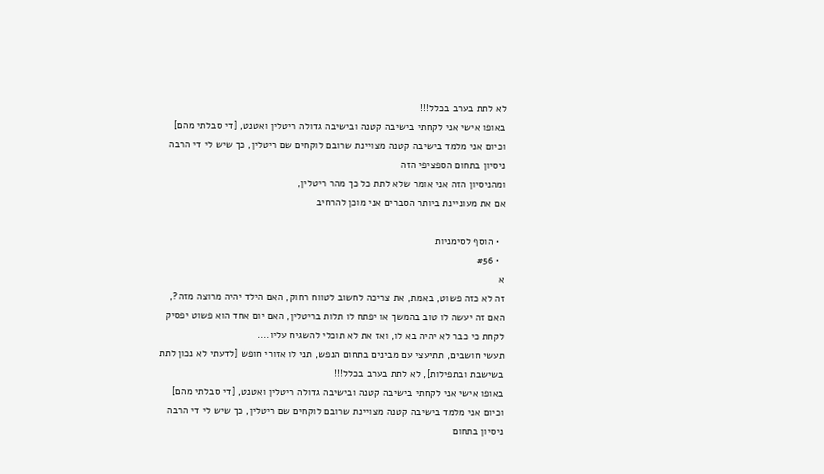לא לתת בערב בכלל!!!
באופו אישי אני לקחתי בישיבה קטנה ובישיבה גדולה ריטלין ואטנט, [די סבלתי מהם]
וכיום אני מלמד בישיבה קטנה מצויינת שרובם לוקחים שם ריטלין, כך שיש לי די הרבה ניסיון בתחום הספציפי הזה
ומהניסיון הזה אני אומר שלא לתת כל כך מהר ריטלין,
אם את מעוניינת ביותר הסברים אני מוכן להרחיב

  • הוסף לסימניות
  • #56
א
זה לא כזה פשוט, באמת, את צריכה לחשוב לטווח רחוק, האם הילד יהיה מרוצה מזה?, האם זה יעשה לו טוב בהמשך או יפתח לו תלות בריטלין, האם יום אחד הוא פשוט יפסיק לקחת כי כבר לא יהיה בא לו, ואז את לא תוכלי להשגיח עליו....
תעשי חושבים, תתיעצי עם מבינים בתחום הנפש, תני לו אזורי חופש [לדעתי לא נכון לתת בשישבת ובתפילות], לא לתת בערב בכלל!!!
באופו אישי אני לקחתי בישיבה קטנה ובישיבה גדולה ריטלין ואטנט, [די סבלתי מהם]
וכיום אני מלמד בישיבה קטנה מצויינת שרובם לוקחים שם ריטלין, כך שיש לי די הרבה ניסיון בתחום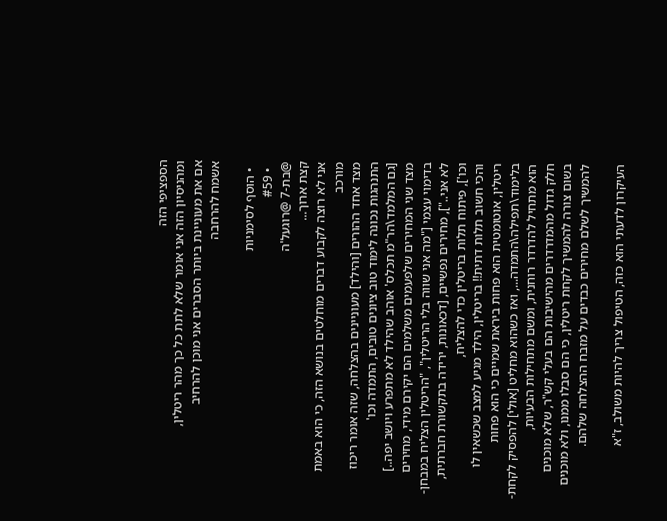הספציפי הזה
ומהניסיון הזה אני אומר שלא לתת כל כך מהר ריטלין,
אם את מעוניינת ביותר הסברים אני מוכן להרחיב
אשמח להרחבה

  • הוסף לסימניות
  • #59
@בת-7 @רוגעל'ה
קצת ארוך...
אני לא רוצה לקבוע דברים מוחלטים בנושא הזה, כי הוא באמת מורכב
מצד אחד ההורים [והילד] מעוניינים בהצלחה, שזה אומר ריכוז התנהגות נכונה לימוד טוב ציונים טובים, התמדה וכו'
[גם המלמד\הר"מ תכלס' אוהב שהילד לא מתפרע ויושב יפה..]
מצד שני המחירים שלפעמים משלמים הם יקירם מידי, מחירים בדימוי עצמי ["מה אני שווה בלי הריטלין", "הריטלין הצליח במבחן- לא אני.."], מחירים נפשיים, [דכאונות, ירידה בתקשורת חברתית, וכו'], פיתוח תלות בריטלין כדי להצליח,
והכי חשוב תלות דתית!! בריטלין, הילד מגיע למצב שכשאין לו ריטלין, אוטומטית הוא פחות ביראת שמיים כי הוא פחות בלימוד\תפילה\התמדה..., ואז כשהוא מחליט [אולי] להפסיק לקחת- הוא מתחיל להדרדר רוחנית, ומשם מתחילות הבעיות,
חלק גדול מהמדרדרים מהישיבות הם בעלי קש"ר, שלא מוכנים בשום צורה להמשיך לקחת ריטלין, כי הם סבלו ממנו, ולא מוכנים להמשיך לשלם מחירים כבדים על מזבח ההצלחה שלהם.

העיקרון לדעתי הוא כזה, הטיפול צריך להיות משולב, ז"א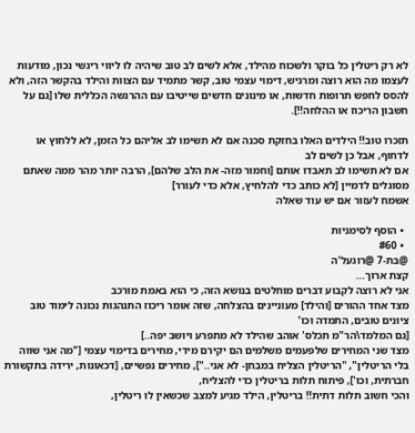לא רק ריטלין כל בוקר ולשכוח מהילד, אלא לשים לב טוב שיהיה לו ליווי ריגשי נכון, מודעות לעצמו מה הוא רוצה ומרגיש, דימוי עצמי טוב, קשר מתמיד עם הצוות והילד בהקשר הזה, ולא להסס לחפש תרופות חדשות, או מינונים חדשים שייטיבו עם ההרגשה הכללית שלו [גם על חשבון הריכוז או ההלחה!!].

תזכרו טוב!! הילדים האלו בחזקת סכנה אם לא תשימו לב אליהם כל הזמן, לא ללחוץ או לדחוף, אבל כן לשים לב
אם לא תשימו לב תאבדו אותם [וחמור מזה- את הלב שלהם], הרבה יותר מהר ממה שאתם מסוגלים לדמיין [לא כותב כדי להלחיץ, אלא כדי לעורר]
אשמח לעזור אם יש עוד שאלה

  • הוסף לסימניות
  • #60
@בת-7 @רוגעל'ה
קצת ארוך...
אני לא רוצה לקבוע דברים מוחלטים בנושא הזה, כי הוא באמת מורכב
מצד אחד ההורים [והילד] מעוניינים בהצלחה, שזה אומר ריכוז התנהגות נכונה לימוד טוב ציונים טובים, התמדה וכו'
[גם המלמד\הר"מ תכלס' אוהב שהילד לא מתפרע ויושב יפה..]
מצד שני המחירים שלפעמים משלמים הם יקירם מידי, מחירים בדימוי עצמי ["מה אני שווה בלי הריטלין", "הריטלין הצליח במבחן- לא אני.."], מחירים נפשיים, [דכאונות, ירידה בתקשורת חברתית, וכו'], פיתוח תלות בריטלין כדי להצליח,
והכי חשוב תלות דתית!! בריטלין, הילד מגיע למצב שכשאין לו ריטלין,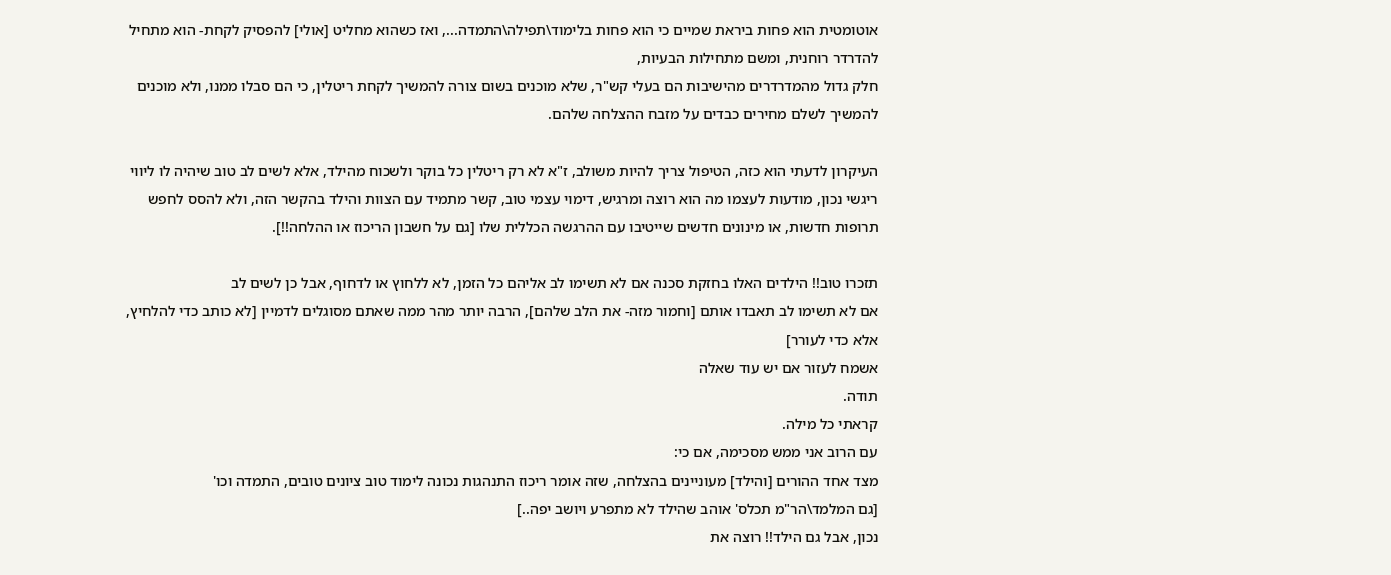אוטומטית הוא פחות ביראת שמיים כי הוא פחות בלימוד\תפילה\התמדה..., ואז כשהוא מחליט [אולי] להפסיק לקחת- הוא מתחיל להדרדר רוחנית, ומשם מתחילות הבעיות,
חלק גדול מהמדרדרים מהישיבות הם בעלי קש"ר, שלא מוכנים בשום צורה להמשיך לקחת ריטלין, כי הם סבלו ממנו, ולא מוכנים להמשיך לשלם מחירים כבדים על מזבח ההצלחה שלהם.

העיקרון לדעתי הוא כזה, הטיפול צריך להיות משולב, ז"א לא רק ריטלין כל בוקר ולשכוח מהילד, אלא לשים לב טוב שיהיה לו ליווי ריגשי נכון, מודעות לעצמו מה הוא רוצה ומרגיש, דימוי עצמי טוב, קשר מתמיד עם הצוות והילד בהקשר הזה, ולא להסס לחפש תרופות חדשות, או מינונים חדשים שייטיבו עם ההרגשה הכללית שלו [גם על חשבון הריכוז או ההלחה!!].

תזכרו טוב!! הילדים האלו בחזקת סכנה אם לא תשימו לב אליהם כל הזמן, לא ללחוץ או לדחוף, אבל כן לשים לב
אם לא תשימו לב תאבדו אותם [וחמור מזה- את הלב שלהם], הרבה יותר מהר ממה שאתם מסוגלים לדמיין [לא כותב כדי להלחיץ, אלא כדי לעורר]
אשמח לעזור אם יש עוד שאלה
תודה.
קראתי כל מילה.
עם הרוב אני ממש מסכימה, אם כי:
מצד אחד ההורים [והילד] מעוניינים בהצלחה, שזה אומר ריכוז התנהגות נכונה לימוד טוב ציונים טובים, התמדה וכו'
[גם המלמד\הר"מ תכלס' אוהב שהילד לא מתפרע ויושב יפה..]
נכון, אבל גם הילד!! רוצה את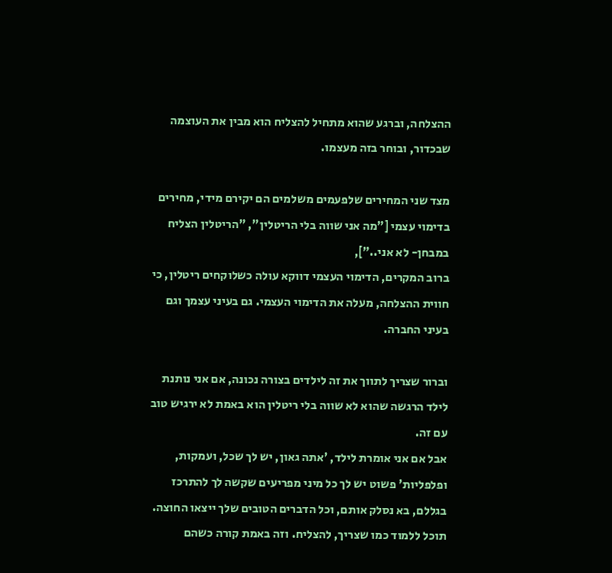ההצלחה, וברגע שהוא מתחיל להצליח הוא מבין את העוצמה שבכדור, ובוחר בזה מעצמו.

מצד שני המחירים שלפעמים משלמים הם יקירם מידי, מחירים בדימוי עצמי ["מה אני שווה בלי הריטלין", "הריטלין הצליח במבחן- לא אני.."],
ברוב המקרים, הדימוי העצמי דווקא עולה כשלוקחים ריטלין, כי חווית ההצלחה, מעלה את הדימוי העצמי. גם בעיני עצמך וגם בעיני החברה.

וברור שצריך לתווך את זה לילדים בצורה נכונה, אם אני נותנת לילד הרגשה שהוא לא שווה בלי ריטלין הוא באמת לא ירגיש טוב עם זה.
אבל אם אני אומרת לילד, 'אתה גאון, יש לך שכל, ועמקות, ופלפליות' פשוט יש לך כל מיני מפריעים שקשה לך להתרכז בגללם, בא נסלק אותם, וכל הדברים הטובים שלך ייצאו החוצה. תוכל ללמוד כמו שצריך, להצליח. וזה באמת קורה כשהם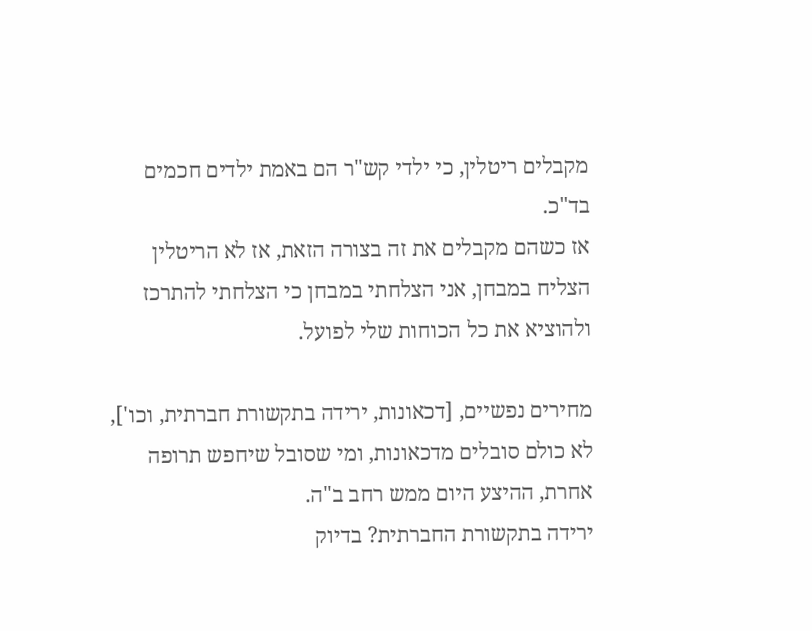מקבלים ריטלין, כי ילדי קש"ר הם באמת ילדים חכמים בד"כ.
אז כשהם מקבלים את זה בצורה הזאת, אז לא הריטלין הצליח במבחן, אני הצלחתי במבחן כי הצלחתי להתרכז ולהוציא את כל הכוחות שלי לפועל.

מחירים נפשיים, [דכאונות, ירידה בתקשורת חברתית, וכו'],
לא כולם סובלים מדכאונות, ומי שסובל שיחפש תרופה אחרת, ההיצע היום ממש רחב ב"ה.
ירידה בתקשורת החברתית? בדיוק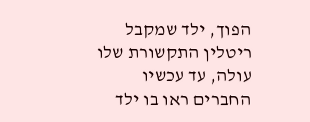הפוך, ילד שמקבל ריטלין התקשורת שלו עולה, עד עכשיו החברים ראו בו ילד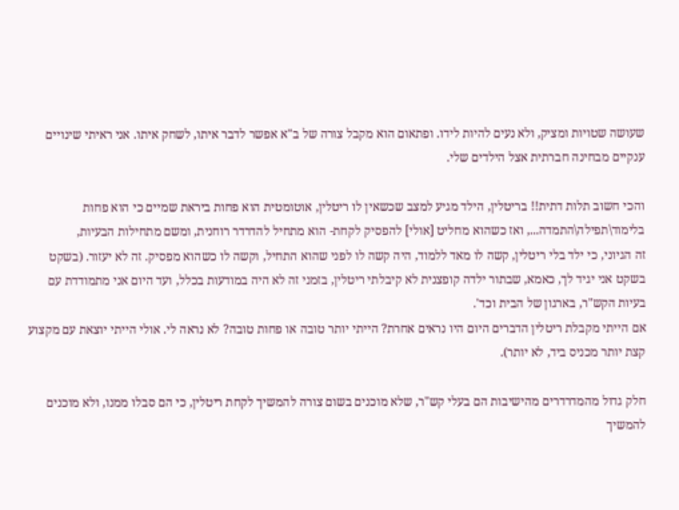שעושה שטויות ומציק, ולא נעים להיות לידו. ופתאום הוא מקבל צורה של ב"א אפשר לדבר איתו, לשחק איתו. אני ראיתי שינויים ענקיים מבחינה חברתית אצל הילדים שלי.

והכי חשוב תלות דתית!! בריטלין, הילד מגיע למצב שכשאין לו ריטלין, אוטומטית הוא פחות ביראת שמיים כי הוא פחות בלימוד\תפילה\התמדה..., ואז כשהוא מחליט [אולי] להפסיק לקחת- הוא מתחיל להדרדר רוחנית, ומשם מתחילות הבעיות,
זה הגיוני, כי ילד בלי ריטלין, קשה לו מאד ללמוד, היה קשה לו לפני שהוא התחיל, וקשה לו כשהוא מפסיק. זה לא יעזור. (בשקט בשקט אני יגיד לך, כאמא, שבתור ילדה קופצנית לא קיבלתי ריטלין, בזמני זה לא היה במודעות בכלל, ועד היום אני מתמודדת עם בעיות הקש"ר, בארגון של הבית וכד'.
אם הייתי מקבלת ריטלין הדברים היום היו נראים אחרת? הייתי יותר טובה או פחות טובה? לא נראה לי. אולי הייתי יוצאת עם מקצוע קצת יותר מכניס ביד, לא יותר).

חלק גדול מהמדרדרים מהישיבות הם בעלי קש"ר, שלא מוכנים בשום צורה להמשיך לקחת ריטלין, כי הם סבלו ממנו, ולא מוכנים להמשיך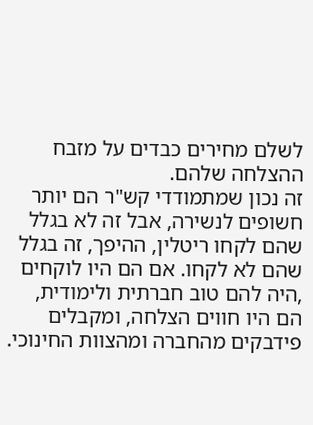לשלם מחירים כבדים על מזבח ההצלחה שלהם.
זה נכון שמתמודדי קש"ר הם יותר חשופים לנשירה, אבל זה לא בגלל שהם לקחו ריטלין, ההיפך, זה בגלל שהם לא לקחו. אם הם היו לוקחים ,היה להם טוב חברתית ולימודית, הם היו חווים הצלחה, ומקבלים פידבקים מהחברה ומהצוות החינוכי.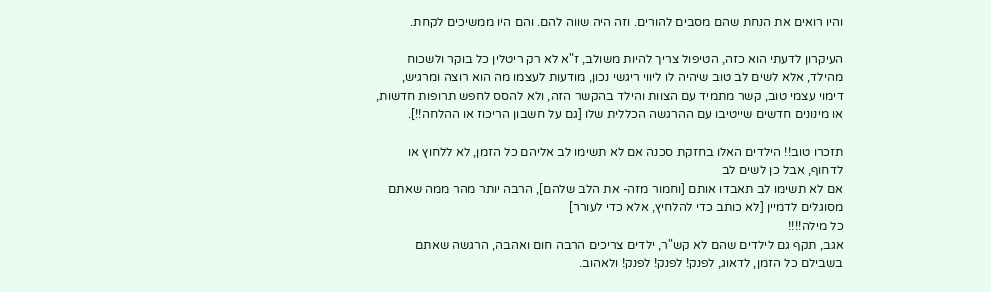והיו רואים את הנחת שהם מסבים להורים. וזה היה שווה להם. והם היו ממשיכים לקחת.

העיקרון לדעתי הוא כזה, הטיפול צריך להיות משולב, ז"א לא רק ריטלין כל בוקר ולשכוח מהילד, אלא לשים לב טוב שיהיה לו ליווי ריגשי נכון, מודעות לעצמו מה הוא רוצה ומרגיש, דימוי עצמי טוב, קשר מתמיד עם הצוות והילד בהקשר הזה, ולא להסס לחפש תרופות חדשות, או מינונים חדשים שייטיבו עם ההרגשה הכללית שלו [גם על חשבון הריכוז או ההלחה!!].

תזכרו טוב!! הילדים האלו בחזקת סכנה אם לא תשימו לב אליהם כל הזמן, לא ללחוץ או לדחוף, אבל כן לשים לב
אם לא תשימו לב תאבדו אותם [וחמור מזה- את הלב שלהם], הרבה יותר מהר ממה שאתם מסוגלים לדמיין [לא כותב כדי להלחיץ, אלא כדי לעורר]
כל מילה!!!!
אגב, תקף גם לילדים שהם לא קש"ר, ילדים צריכים הרבה חום ואהבה, הרגשה שאתם בשבילם כל הזמן, לדאוג, לפנק! לפנק! לפנק! ולאהוב.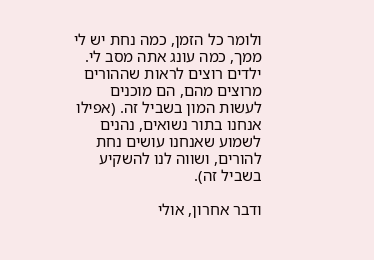ולומר כל הזמן, כמה נחת יש לי ממך, כמה עונג אתה מסב לי.
ילדים רוצים לראות שההורים מרוצים מהם, הם מוכנים לעשות המון בשביל זה. (אפילו אנחנו בתור נשואים, נהנים לשמוע שאנחנו עושים נחת להורים, ושווה לנו להשקיע בשביל זה).

ודבר אחרון, אולי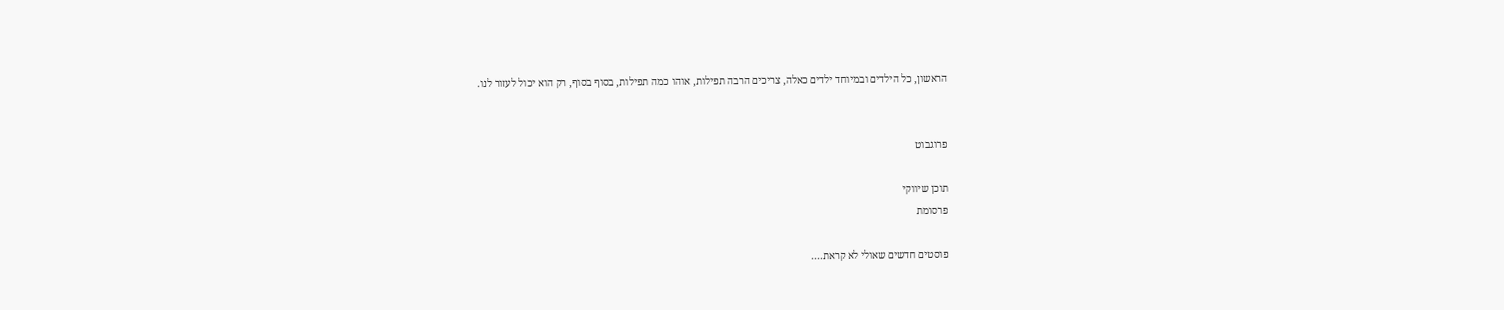הראשון, כל הילדים ובמיוחד ילדים כאלה, צריכים הרבה תפילות, אוהו כמה תפילות, בסוף בסוף, רק הוא יכול לעזור לנו.


פרוגבוט

תוכן שיווקי
פרסומת

פוסטים חדשים שאולי לא קראת....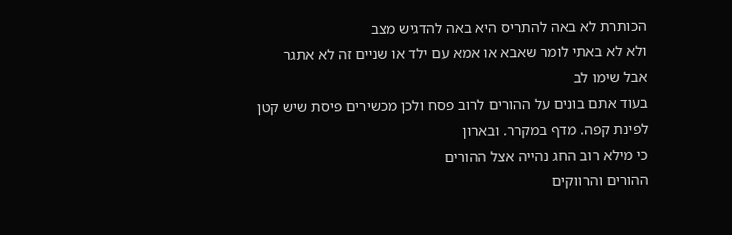הכותרת לא באה להתריס היא באה להדגיש מצב
ולא לא באתי לומר שאבא או אמא עם ילד או שניים זה לא אתגר
אבל שימו לב
בעוד אתם בונים על ההורים לרוב פסח ולכן מכשירים פיסת שיש קטן לפינת קפה. מדף במקרר. ובארון
כי מילא רוב החג נהייה אצל ההורים
ההורים והרווקים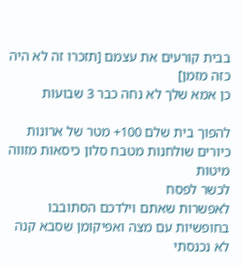בבית קורעים את עצמם [תזכרו זה לא היה כזה מזמן]
כן אמא שלך לא נחה כבר 3 שבועות

להפוך בית שלם 100+ מטר של ארונות כיורים שולחנות מטבח סלון כיסאות מזווה מיטות
לכשר לפסח
לאפשרות שאתם וילדכם הסתובבו בחופשיות עם מצה ואפיקומן שסבא קנה
לא נכנסתי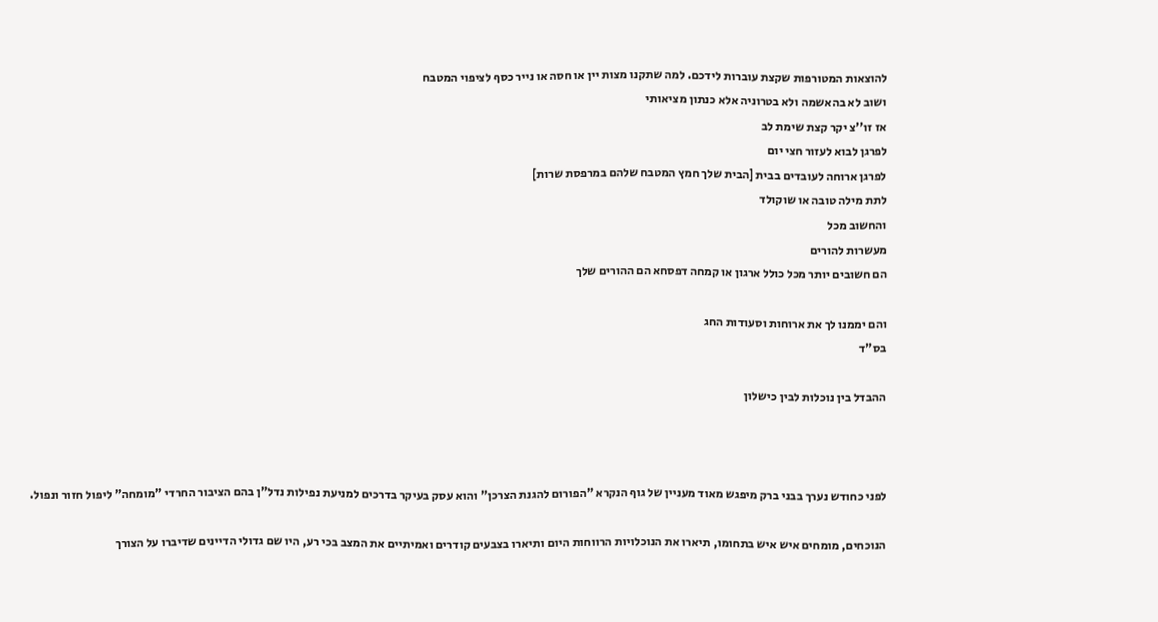להוצאות המטורפות שקצת עוברות לידכם. למה שתקנו מצות יין או חסה או נייר כסף לציפוי המטבח
ושוב לא בהאשמה ולא בטרוניה אלא כנתון מציאותי
אז זו''צ יקר קצת שימת לב
לפרגן לבוא לעזור חצי יום
לפרגן ארוחה לעובדים בבית [הבית שלך חמץ המטבח שלהם במרפסת שרות]
לתת מילה טובה או שוקולד
והחשוב מכל
מעשרות להורים
הם חשובים יותר מכל כולל ארגון או קמחה דפסחא הם ההורים שלך

והם יממנו לך את ארוחות וסעודות החג
בס"ד

ההבדל בין נוכלות לבין כישלון



לפני כחודש נערך בבני ברק מיפגש מאוד מעניין של גוף הנקרא "הפורום להגנת הצרכן" והוא עסק בעיקר בדרכים למניעת נפילות נדל"ן בהם הציבור החרדי "מומחה" ליפול חזור ונפול.

הנוכחים, מומחים איש איש בתחומו, תיארו את הנוכלויות הרווחות היום ותיארו בצבעים קודרים ואמיתיים את המצב בכי רע, היו שם גדולי הדיינים שדיברו על הצורך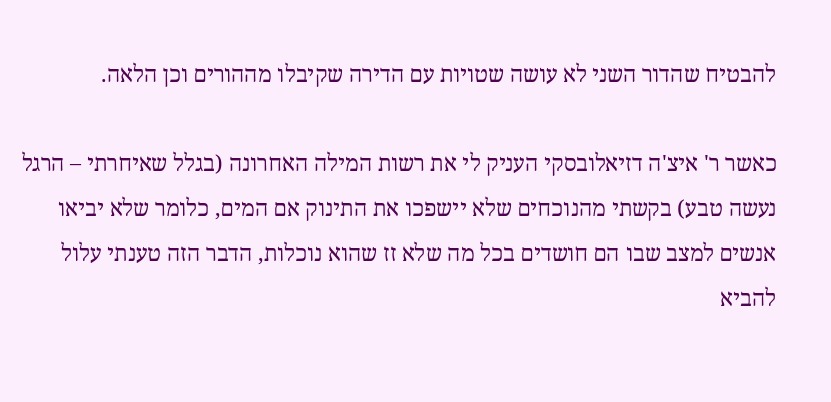להבטיח שהדור השני לא עושה שטויות עם הדירה שקיבלו מההורים וכן הלאה.

כאשר ר' איצ'ה דזיאלובסקי העניק לי את רשות המילה האחרונה (בגלל שאיחרתי – הרגל נעשה טבע) בקשתי מהנוכחים שלא יישפכו את התינוק אם המים, כלומר שלא יביאו אנשים למצב שבו הם חושדים בכל מה שלא זז שהוא נוכלות, הדבר הזה טענתי עלול להביא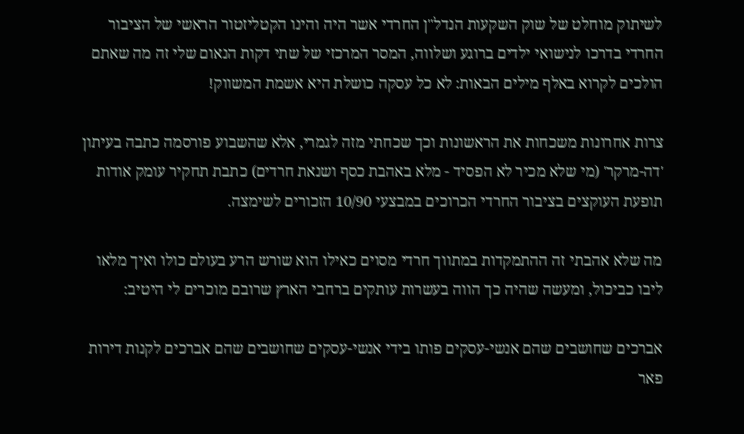לשיתוק מוחלט של שוק השקעות הנדל"ן החרדי אשר היה והינו הקטליזטור הראשי של הציבור החרדי בדרכו לנישואי ילדים ברוגע ושלווה, המסר המרכזי של שתי דקות הנאום שלי זה מה שאתם הולכים לקרוא באלף מילים הבאות: לא כל עסקה כושלת היא אשמת המשווק!

צרות אחרונות משכחות את הראשונות וכך שכחתי מזה לגמרי, אלא שהשבוע פורסמה כתבה בעיתון 'דה-מרקר' (מי שלא מכיר לא הפסיד - מלא באהבת כסף ושנאת חרדים) כתבת תחקיר עומק אודות תופעת העוקצים בציבור החרדי הכרוכים במבצעי 10/90 הזכורים לשימצה.

מה שלא אהבתי זה ההתמקדות במתווך חרדי מסוים כאילו הוא שורש הרע בעולם כולו ואיך מלאו ליבו כביכול, ומעשה שהיה כך הווה בעשרות עותקים ברחבי הארץ שרובם מוכרים לי היטיב:

אברכים שחושבים שהם אנשי-עסקים פותו בידי אנשי-עסקים שחושבים שהם אברכים לקנות דירות פאר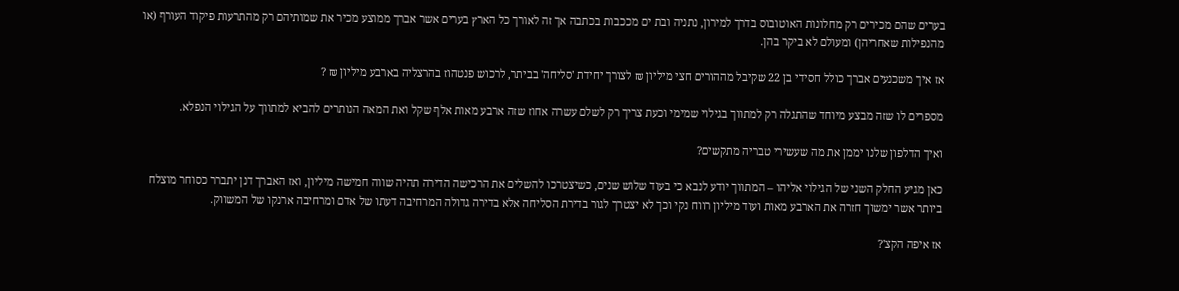בערים שהם מכירים רק מחלונות האוטובוס בדרך למירון, נתניה ובת ים מככבות בכתבה אך זה לאורך כל הארץ בערים אשר אברך ממוצע מכיר את שמותיהם רק מהתרעות פיקוד העורף (או מהנפילות שאחריהן) ומעולם לא ביקר בהן.

אז איך משכנעים אברך כולל חסידי בן 22 שקיבל מההורים חצי מיליון ₪ לצורך יחידת 'סליחה' בביתר, לרכוש פנטהוז בהרצליה בארבע מיליון ₪ ?

מספרים לו שזה מבצע מיוחד שהתגלה רק למתווך בגילוי שמימי וכעת צריך רק לשלם עשרה אחוז שזה ארבע מאות אלף שקל ואת המאה הנותרים להביא למתווך על הגילוי הנפלא.

ואיך הדלפון שלנו יממן את מה שעשירי טבריה מתקשים?

כאן מגיע החלק השני של הגילוי אליהו – המתווך יודע לנבא כי בעוד שלוש שנים, כשיצטרכו להשלים את הרכישה הדירה תהיה שווה חמישה מיליון, ואז האברך דנן יתברר כסוחר מוצלח ביותר אשר ימשוך חזרה את הארבע מאות ועוד מיליון רווח נקי וכך לא יצטרך לגור בדירת הסליחה אלא בדירה גדולה המרחיבה דעתו של אדם ומרחיבה ארנקו של המשווק.

אז איפה הקצ'?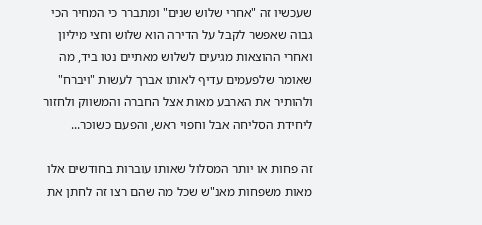שעכשיו זה "אחרי שלוש שנים" ומתברר כי המחיר הכי גבוה שאפשר לקבל על הדירה הוא שלוש וחצי מיליון ואחרי ההוצאות מגיעים לשלוש מאתיים נטו ביד, מה שאומר שלפעמים עדיף לאותו אברך לעשות "ויברח" ולהותיר את הארבע מאות אצל החברה והמשווק ולחזור ליחידת הסליחה אבל וחפוי ראש, והפעם כשוכר...

זה פחות או יותר המסלול שאותו עוברות בחודשים אלו מאות משפחות מאנ"ש שכל מה שהם רצו זה לחתן את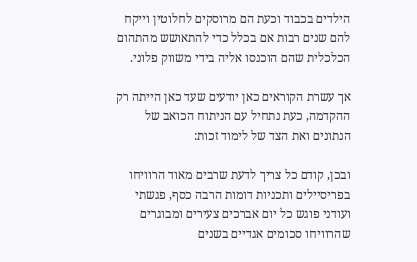הילדים בכבוד וכעת הם מרוסקים לחלוטין וייקח להם שנים רבות אם בכלל כדי להתאושש מהתהום הכלכלית שהם הוכנסו אליה בידי משווק פלוני.

אך עשרת הקוראים כאן יודעים שעד כאן הייתה רק ההקדמה, כעת נתחיל עם הניתוח הכואב של הנתונים ואת הצד של לימוד זכות:

ובכן, קודם כל צריך לדעת שרבים מאוד הרוויחו בפריסיילים ותכניות דומות הרבה כסף, פגשתי ועודני פוגש כל יום אברכים צעירים ומבוגרים שהרוויחו סכומים אגדיים בשנים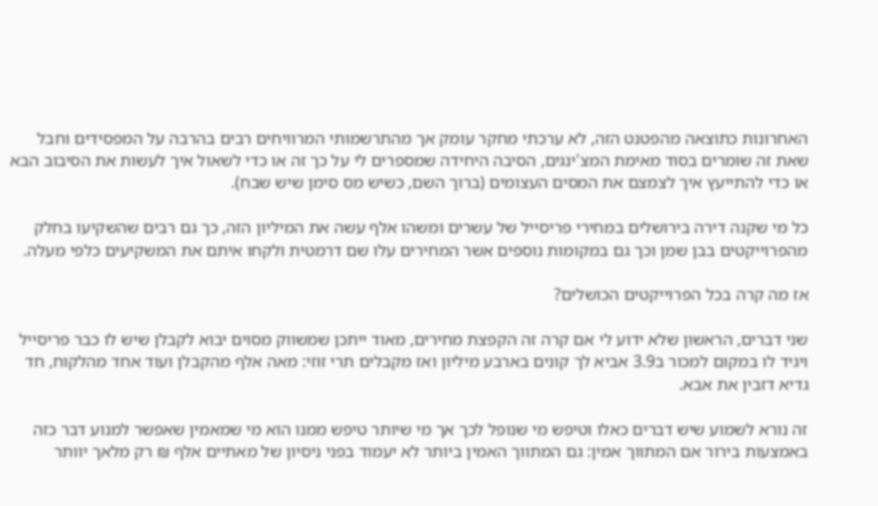האחרונות כתוצאה מהפטנט הזה, לא ערכתי מחקר עומק אך מהתרשמותי המרוויחים רבים בהרבה על המפסידים וחבל שאת זה שומרים בסוד מאימת המצ'ינגים, הסיבה היחידה שמספרים לי על כך זה או כדי לשאול איך לעשות את הסיבוב הבא או כדי להתייעץ איך לצמצם את המסים העצומים (ברוך השם, כשיש מס סימן שיש שבח).

כל מי שקנה דירה בירושלים במחירי פריסייל של עשרים ומשהו אלף עשה את המיליון הזה, כך גם רבים שהשקיעו בחלק מהפרוייקטים בבן שמן וכך גם במקומות נוספים אשר המחירים עלו שם דרמטית ולקחו איתם את המשקיעים כלפי מעלה.

אז מה קרה בכל הפרוייקטים הכושלים?

שני דברים, הראשון שלא ידוע לי אם קרה זה הקפצת מחירים, מאוד ייתכן שמשווק מסוים יבוא לקבלן שיש לו כבר פריסייל ויגיד לו במקום למכור ב3.9 אביא לך קונים בארבע מיליון ואז מקבלים תרי זוזי: מאה אלף מהקבלן ועוד אחד מהלקוח, חד גדיא דזבין את אבא.

זה נורא לשמוע שיש דברים כאלו וטיפש מי שנופל לכך אך מי שיותר טיפש ממנו הוא מי שמאמין שאפשר למנוע דבר כזה באמצעות בירור אם המתווך אמין: גם המתווך האמין ביותר לא יעמוד בפני ניסיון של מאתיים אלף ₪ רק מלאך יוותר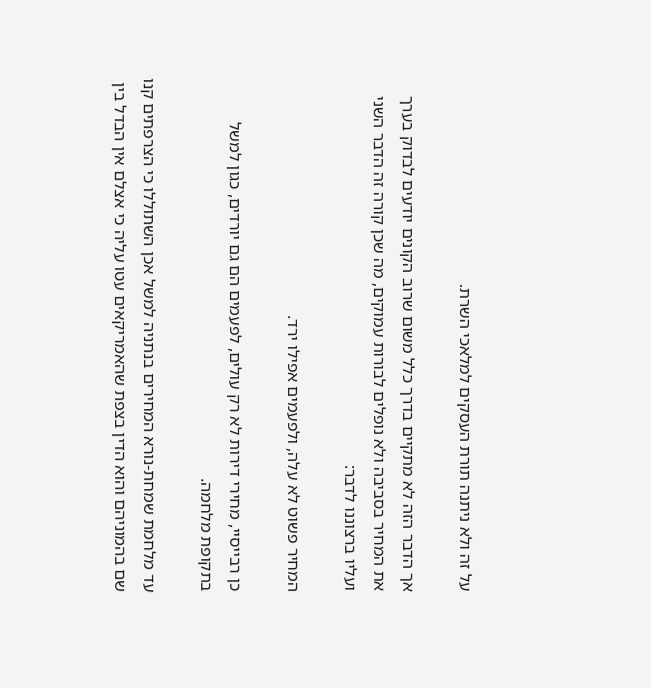על זה ולא ניתנה תורת העסקים למלאכי השרת.

אך הדבר הזה לא מתקיים בדרך כלל משום שרוב הקונים יודעים לבדוק בערך את המחיר בסביבה ולא נופלים לבורות עמוקים, מה שכן קורה זה הדבר השני ועליו ברצוננו לדבר:

המחיר פשוט לא עלה, ולפעמים אפילו ירד.

כן רבייסיי, מחירי דירות לא רק עולים, לפעמים הם גם יורדים, כגון למשל בתקופת מלחמה.

עד מלחמת שמחת-נורא המחירים בנתניה למשל אכן השתוללו כי הצרפתים קנו שם בהמוניהם והוא הדין בצפת שהאמריקאים עטו עליה כי אצלם אין הבדל בין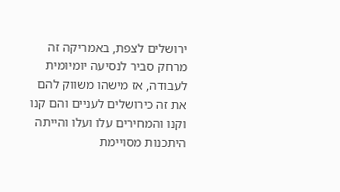ירושלים לצפת, באמריקה זה מרחק סביר לנסיעה יומיומית לעבודה, אז מישהו משווק להם את זה כירושלים לעניים והם קנו וקנו והמחירים עלו ועלו והייתה היתכנות מסויימת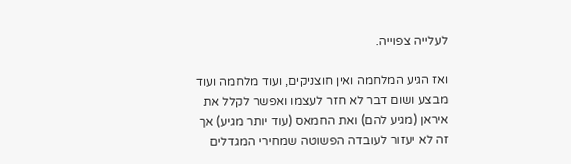לעלייה צפוייה.

ואז הגיע המלחמה ואין חוצניקים, ועוד מלחמה ועוד מבצע ושום דבר לא חזר לעצמו ואפשר לקלל את איראן (מגיע להם) ואת החמאס (עוד יותר מגיע) אך זה לא יעזור לעובדה הפשוטה שמחירי המגדלים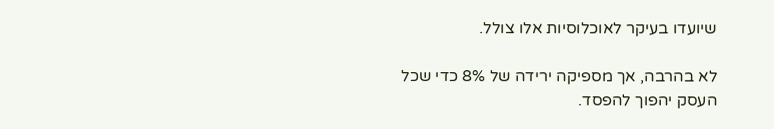שיועדו בעיקר לאוכלוסיות אלו צולל.

לא בהרבה, אך מספיקה ירידה של 8% כדי שכל העסק יהפוך להפסד.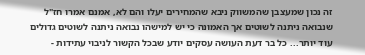זה נכון שמעצבן שהמשווק ניבא שהמחירים יעלו והם לא, אמנם אמרו חז"ל שנבואה ניתנה לשוטים אך האמונה כי יש למישהו נבואה ניתנה לשוטים גדולים עוד יותר... כל בר דעת העושה עסקים יודע שבכל הקשור לניבוי עתידות -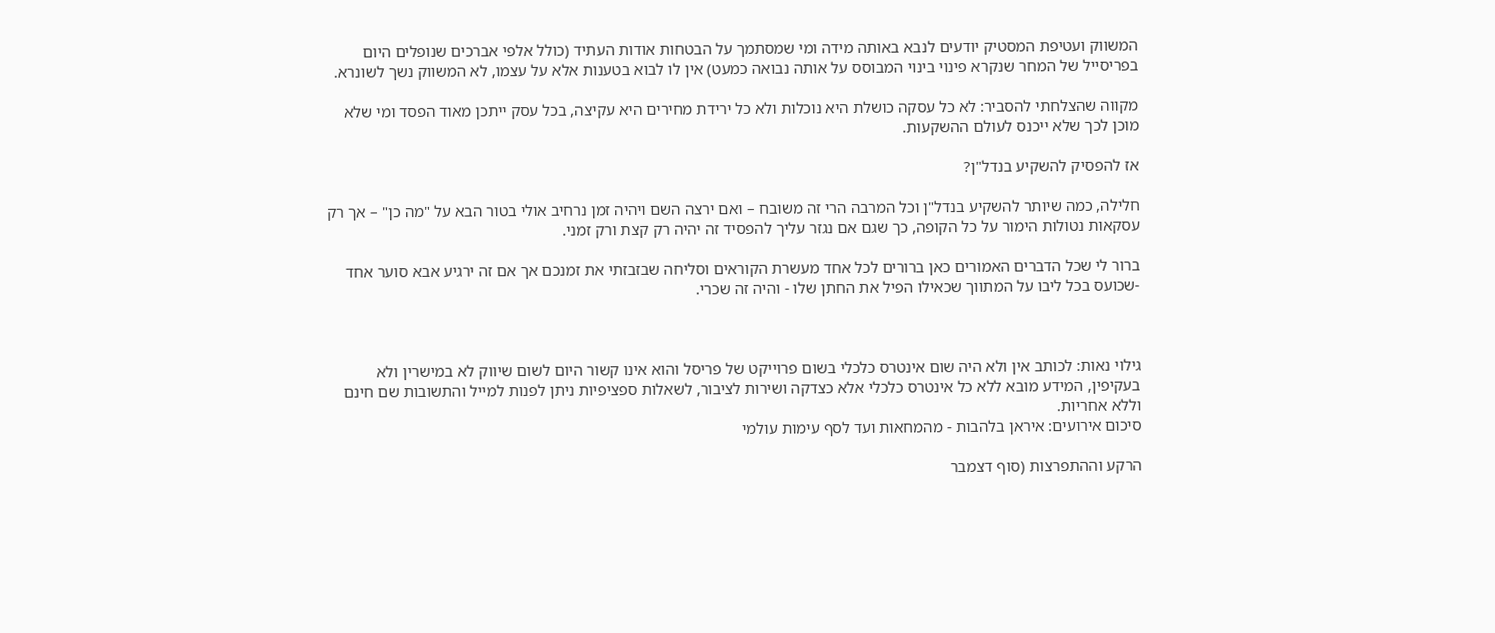המשווק ועטיפת המסטיק יודעים לנבא באותה מידה ומי שמסתמך על הבטחות אודות העתיד (כולל אלפי אברכים שנופלים היום בפריסייל של המחר שנקרא פינוי בינוי המבוסס על אותה נבואה כמעט) אין לו לבוא בטענות אלא על עצמו, לא המשווק נשך לשונרא.

מקווה שהצלחתי להסביר: לא כל עסקה כושלת היא נוכלות ולא כל ירידת מחירים היא עקיצה, בכל עסק ייתכן מאוד הפסד ומי שלא מוכן לכך שלא ייכנס לעולם ההשקעות.

אז להפסיק להשקיע בנדל"ן?

חלילה, כמה שיותר להשקיע בנדל"ן וכל המרבה הרי זה משובח – ואם ירצה השם ויהיה זמן נרחיב אולי בטור הבא על "מה כן" – אך רק עסקאות נטולות הימור על כל הקופה, כך שגם אם נגזר עליך להפסיד זה יהיה רק קצת ורק זמני.

ברור לי שכל הדברים האמורים כאן ברורים לכל אחד מעשרת הקוראים וסליחה שבזבזתי את זמנכם אך אם זה ירגיע אבא סוער אחד -שכועס בכל ליבו על המתווך שכאילו הפיל את החתן שלו - והיה זה שכרי.



גילוי נאות: לכותב אין ולא היה שום אינטרס כלכלי בשום פרוייקט של פריסל והוא אינו קשור היום לשום שיווק לא במישרין ולא בעקיפין, המידע מובא ללא כל אינטרס כלכלי אלא כצדקה ושירות לציבור, לשאלות ספציפיות ניתן לפנות למייל והתשובות שם חינם וללא אחריות.
סיכום אירועים: איראן בלהבות - מהמחאות ועד לסף עימות עולמי

הרקע וההתפרצות (סוף דצמבר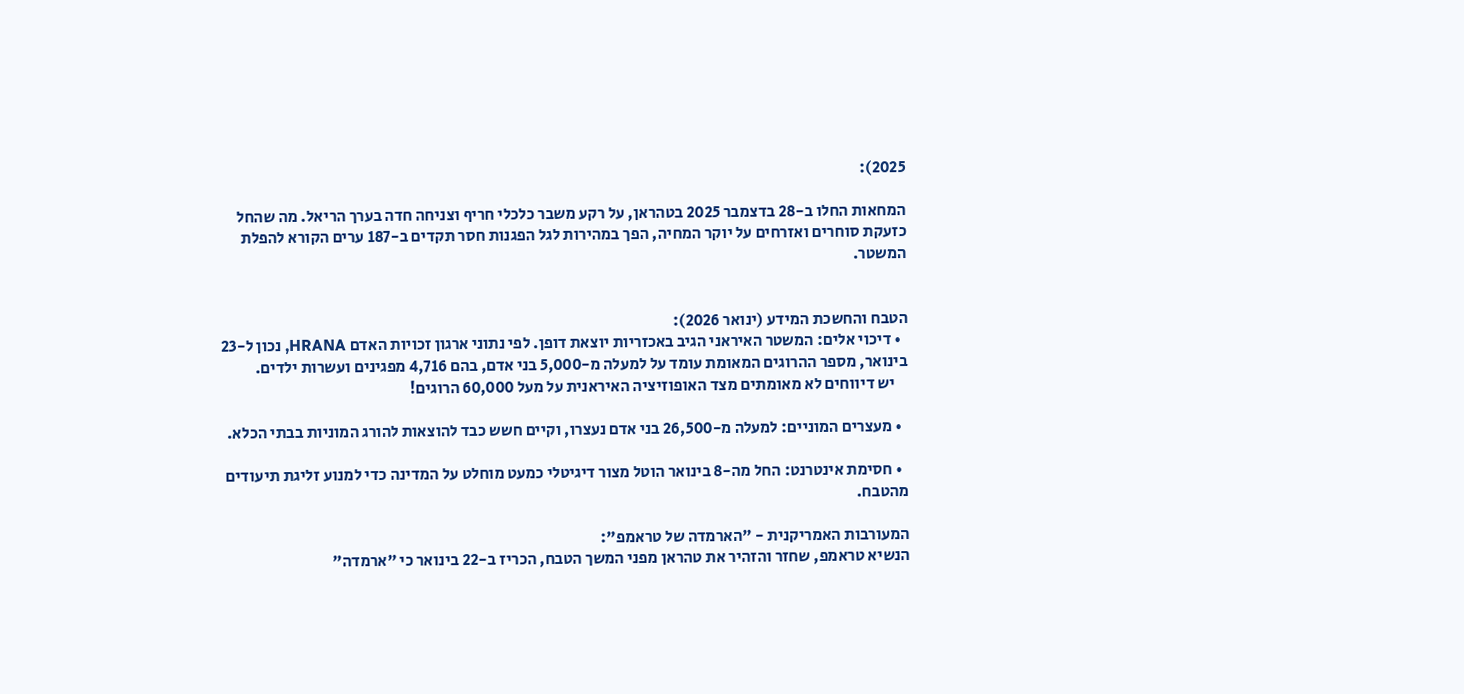2025):

המחאות החלו ב-28 בדצמבר 2025 בטהראן, על רקע משבר כלכלי חריף וצניחה חדה בערך הריאל. מה שהחל כזעקת סוחרים ואזרחים על יוקר המחיה, הפך במהירות לגל הפגנות חסר תקדים ב-187 ערים הקורא להפלת המשטר.


הטבח והחשכת המידע (ינואר 2026):
  • דיכוי אלים: המשטר האיראני הגיב באכזריות יוצאת דופן. לפי נתוני ארגון זכויות האדם HRANA, נכון ל-23 בינואר, מספר ההרוגים המאומת עומד על למעלה מ-5,000 בני אדם, בהם 4,716 מפגינים ועשרות ילדים.
    יש דיווחים לא מאומתים מצד האופוזיציה האיראנית על מעל 60,000 הרוגים!

  • מעצרים המוניים: למעלה מ-26,500 בני אדם נעצרו, וקיים חשש כבד להוצאות להורג המוניות בבתי הכלא.

  • חסימת אינטרנט: החל מה-8 בינואר הוטל מצור דיגיטלי כמעט מוחלט על המדינה כדי למנוע זליגת תיעודים מהטבח.

המעורבות האמריקנית - "הארמדה של טראמפ":
הנשיא טראמפ, שחזר והזהיר את טהראן מפני המשך הטבח, הכריז ב-22 בינואר כי "ארמדה"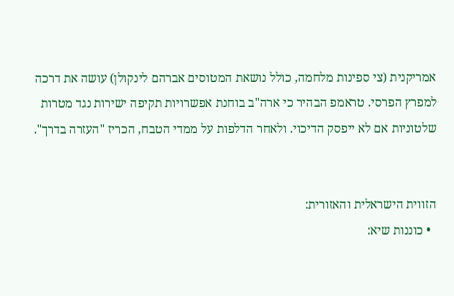אמריקנית (צי ספינות מלחמה, כולל נושאת המטוסים אברהם לינקולן) עושה את דרכה למפרץ הפרסי. טראמפ הבהיר כי ארה"ב בוחנת אפשרויות תקיפה ישירות נגד מטרות שלטוניות אם לא ייפסק הדיכוי. ולאחר הדלפות על ממדי הטבח, הכריז "העזרה בדרך".


הזווית הישראלית והאזורית:
  • כוננות שיא: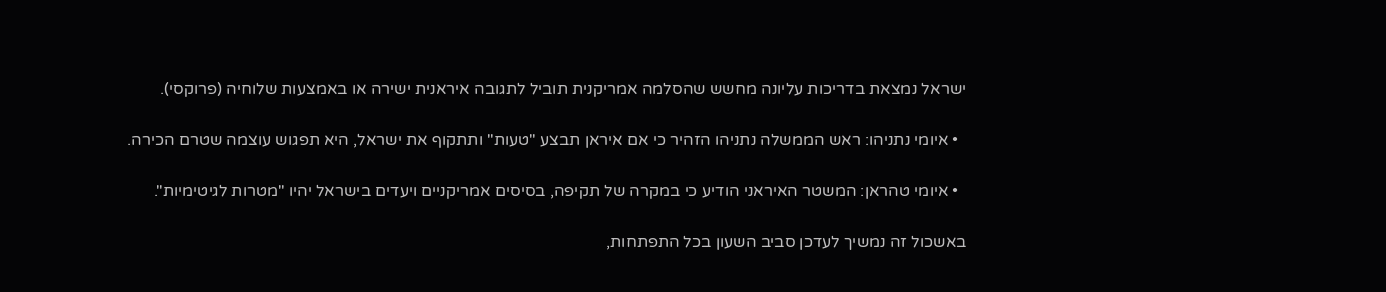ישראל נמצאת בדריכות עליונה מחשש שהסלמה אמריקנית תוביל לתגובה איראנית ישירה או באמצעות שלוחיה (פרוקסי).

  • איומי נתניהו: ראש הממשלה נתניהו הזהיר כי אם איראן תבצע "טעות" ותתקוף את ישראל, היא תפגוש עוצמה שטרם הכירה.

  • איומי טהראן: המשטר האיראני הודיע כי במקרה של תקיפה, בסיסים אמריקניים ויעדים בישראל יהיו "מטרות לגיטימיות".

באשכול זה נמשיך לעדכן סביב השעון בכל התפתחות,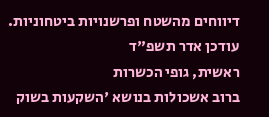דיווחים מהשטח ופרשנויות ביטחוניות.
עודכן אדר תשפ"ד
ראשית, גופי הכשרות
ברוב אשכולות בנושא 'השקעות בשוק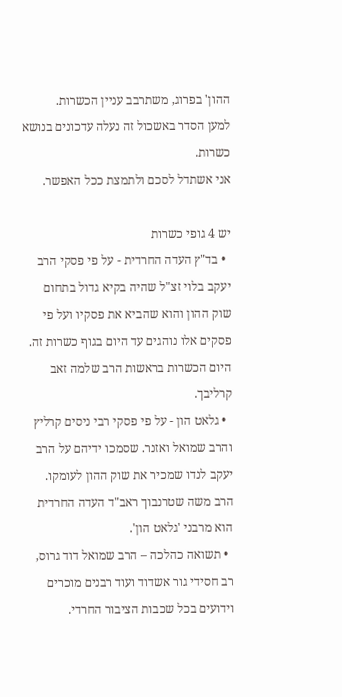ההון' בפרוג, משתרבב עניין הכשרות.
למען הסדר באשכול זה נעלה עדכונים בנושא כשרות.
אני אשתדל לסכם ולתמצת ככל האפשר.

יש 4 גופי כשרות
  • בד"ץ העדה החרדית - על פי פסקי הרב יעקב בלוי זצ"ל שהיה בקיא גדול בתחום שוק ההון והוא שהביא את פסקיו ועל פי פסקים אלו נוהגים עד היום בגוף כשרות זה. היום הכשרות בראשות הרב שלמה זאב קרליבך.
  • גלאט הון - על פי פסקי רבי ניסים קרליץ והרב שמואל ואזנר. שסמכו ידיהם על הרב יעקב לנדו שמכיר את שוק ההון לעומקו. הרב משה שטרנבוך ראב"ד העדה החרדית הוא מרבני 'גלאט הון'.
  • תשואה כהלכה – הרב שמואל דוד גרוס, רב חסידי גור אשדוד ועוד רבנים מוכרים וידועים בכל שכבות הציבור החרדי.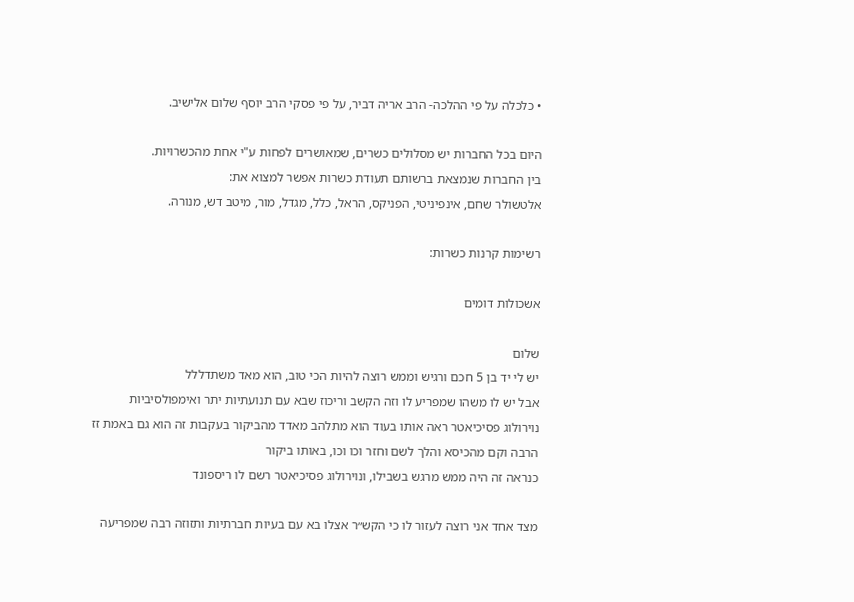• כלכלה על פי ההלכה- הרב אריה דביר, על פי פסקי הרב יוסף שלום אלישיב.

היום בכל החברות יש מסלולים כשרים, שמאושרים לפחות ע"י אחת מהכשרויות.
בין החברות שנמצאת ברשותם תעודת כשרות אפשר למצוא את:
אלטשולר שחם, אינפיניטי, הפניקס, הראל, כלל, מגדל, מור, מיטב דש, מנורה.

רשימות קרנות כשרות:

אשכולות דומים

שלום
יש לי יד בן 5 חכם ורגיש וממש רוצה להיות הכי טוב, הוא מאד משתדללל
אבל יש לו משהו שמפריע לו וזה הקשב וריכוז שבא עם תנועתיות יתר ואימפולסיביות
נוירולוג פסיכיאטר ראה אותו בעוד הוא מתלהב מאדד מהביקור בעקבות זה הוא גם באמת זז הרבה וקם מהכיסא והלך לשם וחזר וכו וכו, באותו ביקור
כנראה זה היה ממש מרגש בשבילו, ונוירולוג פסיכיאטר רשם לו ריספונד

מצד אחד אני רוצה לעזור לו כי הקש״ר אצלו בא עם בעיות חברתיות ותזוזה רבה שמפריעה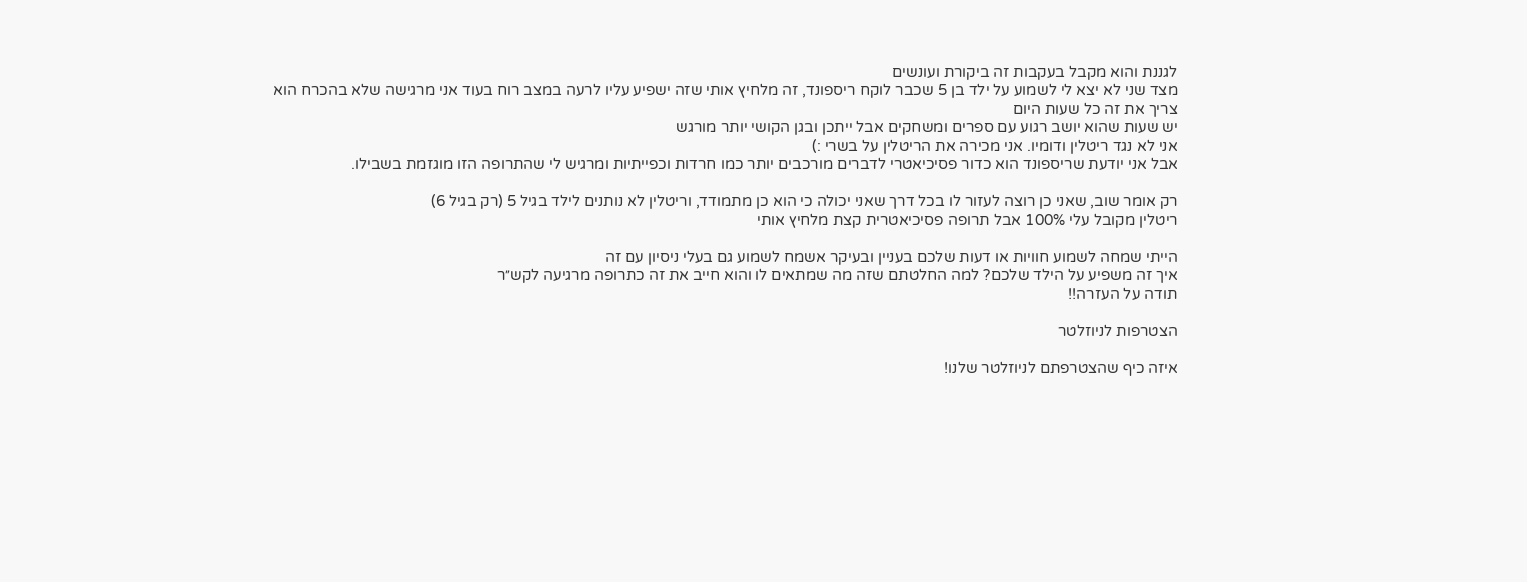לגננת והוא מקבל בעקבות זה ביקורת ועונשים
מצד שני לא יצא לי לשמוע על ילד בן 5 שכבר לוקח ריספונד, זה מלחיץ אותי שזה ישפיע עליו לרעה במצב רוח בעוד אני מרגישה שלא בהכרח הוא צריך את זה כל שעות היום
יש שעות שהוא יושב רגוע עם ספרים ומשחקים אבל ייתכן ובגן הקושי יותר מורגש
אני לא נגד ריטלין ודומיו. אני מכירה את הריטלין על בשרי :)
אבל אני יודעת שריספונד הוא כדור פסיכיאטרי לדברים מורכבים יותר כמו חרדות וכפייתיות ומרגיש לי שהתרופה הזו מוגזמת בשבילו.

רק אומר שוב, שאני כן רוצה לעזור לו בכל דרך שאני יכולה כי הוא כן מתמודד, וריטלין לא נותנים לילד בגיל 5 (רק בגיל 6)
ריטלין מקובל עלי 100% אבל תרופה פסיכיאטרית קצת מלחיץ אותי

הייתי שמחה לשמוע חוויות או דעות שלכם בעניין ובעיקר אשמח לשמוע גם בעלי ניסיון עם זה
איך זה משפיע על הילד שלכם? למה החלטתם שזה מה שמתאים לו והוא חייב את זה כתרופה מרגיעה לקש״ר
תודה על העזרה!!

הצטרפות לניוזלטר

איזה כיף שהצטרפתם לניוזלטר שלנו!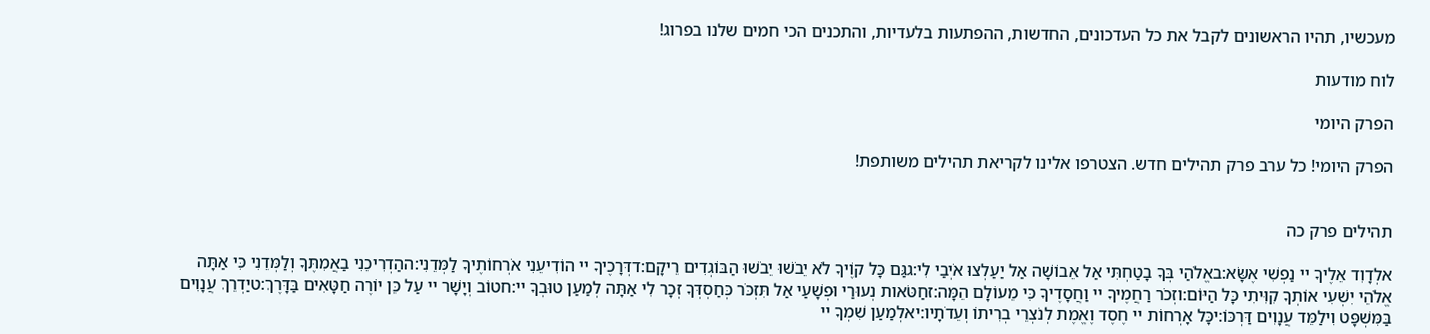מעכשיו, תהיו הראשונים לקבל את כל העדכונים, החדשות, ההפתעות בלעדיות, והתכנים הכי חמים שלנו בפרוג!

לוח מודעות

הפרק היומי

הפרק היומי! כל ערב פרק תהילים חדש. הצטרפו אלינו לקריאת תהילים משותפת!


תהילים פרק כה

אלְדָוִד אֵלֶיךָ יי נַפְשִׁי אֶשָּׂא:באֱלֹהַי בְּךָ בָטַחְתִּי אַל אֵבוֹשָׁה אַל יַעַלְצוּ אֹיְבַי לִי:גגַּם כָּל קוֶֹיךָ לֹא יֵבֹשׁוּ יֵבֹשׁוּ הַבּוֹגְדִים רֵיקָם:דדְּרָכֶיךָ יי הוֹדִיעֵנִי אֹרְחוֹתֶיךָ לַמְּדֵנִי:ההַדְרִיכֵנִי בַאֲמִתֶּךָ וְלַמְּדֵנִי כִּי אַתָּה אֱלֹהֵי יִשְׁעִי אוֹתְךָ קִוִּיתִי כָּל הַיּוֹם:וזְכֹר רַחֲמֶיךָ יי וַחֲסָדֶיךָ כִּי מֵעוֹלָם הֵמָּה:זחַטֹּאות נְעוּרַי וּפְשָׁעַי אַל תִּזְכֹּר כְּחַסְדְּךָ זְכָר לִי אַתָּה לְמַעַן טוּבְךָ יי:חטוֹב וְיָשָׁר יי עַל כֵּן יוֹרֶה חַטָּאִים בַּדָּרֶךְ:טיַדְרֵךְ עֲנָוִים בַּמִּשְׁפָּט וִילַמֵּד עֲנָוִים דַּרְכּוֹ:יכָּל אָרְחוֹת יי חֶסֶד וֶאֱמֶת לְנֹצְרֵי בְרִיתוֹ וְעֵדֹתָיו:יאלְמַעַן שִׁמְךָ יי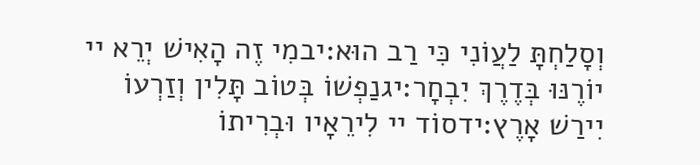וְסָלַחְתָּ לַעֲוֹנִי כִּי רַב הוּא:יבמִי זֶה הָאִישׁ יְרֵא יי יוֹרֶנּוּ בְּדֶרֶךְ יִבְחָר:יגנַפְשׁוֹ בְּטוֹב תָּלִין וְזַרְעוֹ יִירַשׁ אָרֶץ:ידסוֹד יי לִירֵאָיו וּבְרִיתוֹ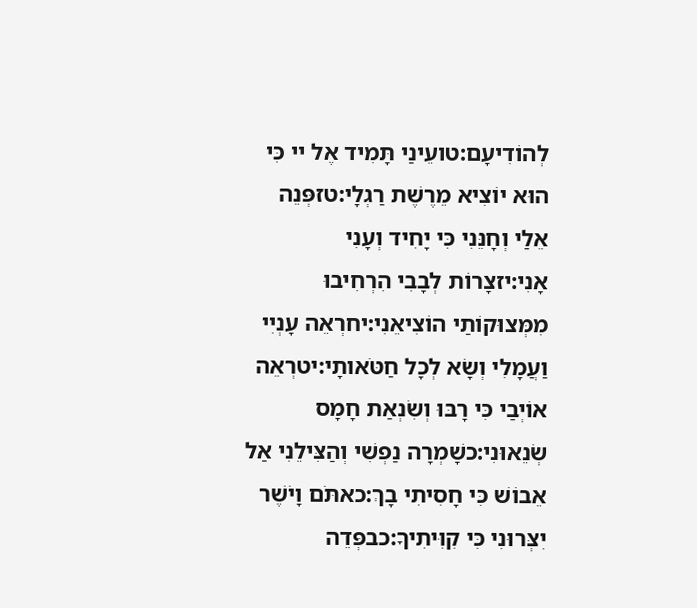לְהוֹדִיעָם:טועֵינַי תָּמִיד אֶל יי כִּי הוּא יוֹצִיא מֵרֶשֶׁת רַגְלָי:טזפְּנֵה אֵלַי וְחָנֵּנִי כִּי יָחִיד וְעָנִי אָנִי:יזצָרוֹת לְבָבִי הִרְחִיבוּ מִמְּצוּקוֹתַי הוֹצִיאֵנִי:יחרְאֵה עָנְיִי וַעֲמָלִי וְשָׂא לְכָל חַטֹּאותָי:יטרְאֵה אוֹיְבַי כִּי רָבּוּ וְשִׂנְאַת חָמָס שְׂנֵאוּנִי:כשָׁמְרָה נַפְשִׁי וְהַצִּילֵנִי אַל אֵבוֹשׁ כִּי חָסִיתִי בָךְ:כאתֹּם וָיֹשֶׁר יִצְּרוּנִי כִּי קִוִּיתִיךָ:כבפְּדֵה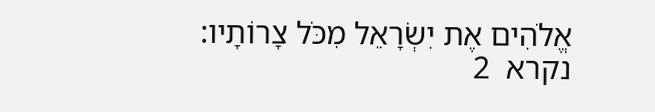אֱלֹהִים אֶת יִשְׂרָאֵל מִכֹּל צָרוֹתָיו:
נקרא  2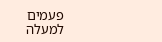פעמים
למעלה